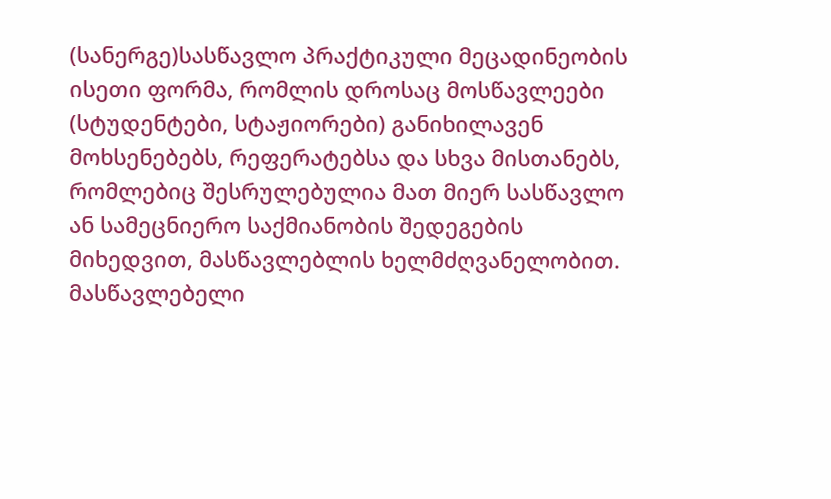(სანერგე)სასწავლო პრაქტიკული მეცადინეობის ისეთი ფორმა, რომლის დროსაც მოსწავლეები (სტუდენტები, სტაჟიორები) განიხილავენ მოხსენებებს, რეფერატებსა და სხვა მისთანებს, რომლებიც შესრულებულია მათ მიერ სასწავლო ან სამეცნიერო საქმიანობის შედეგების მიხედვით, მასწავლებლის ხელმძღვანელობით. მასწავლებელი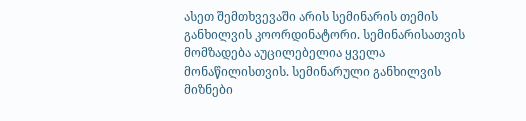ასეთ შემთხვევაში არის სემინარის თემის განხილვის კოორდინატორი. სემინარისათვის მომზადება აუცილებელია ყველა მონაწილისთვის. სემინარული განხილვის მიზნები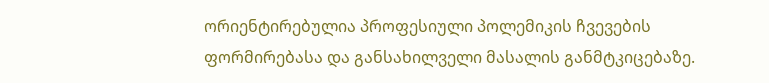ორიენტირებულია პროფესიული პოლემიკის ჩვევების ფორმირებასა და განსახილველი მასალის განმტკიცებაზე.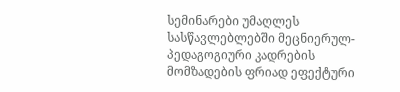სემინარები უმაღლეს სასწავლებლებში მეცნიერულ-პედაგოგიური კადრების მომზადების ფრიად ეფექტური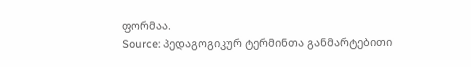ფორმაა.
Source: პედაგოგიკურ ტერმინთა განმარტებითი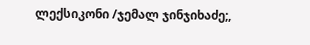ლექსიკონი /ჯემალ ჯინჯიხაძე;,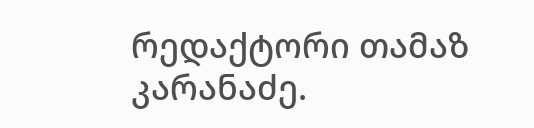რედაქტორი თამაზ კარანაძე.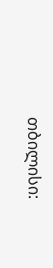თბილისი: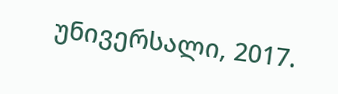უნივერსალი, 2017.